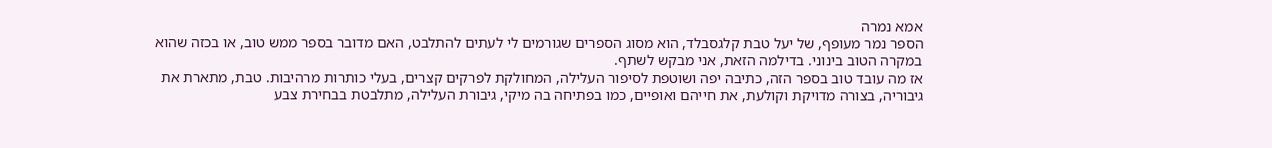אמא נמרה
הספר נמר מעופף, של יעל טבת קלגסבלד, הוא מסוג הספרים שגורמים לי לעתים להתלבט, האם מדובר בספר ממש טוב, או בכזה שהוא במקרה הטוב בינוני. בדילמה הזאת, אני מבקש לשתף.
אז מה עובד טוב בספר הזה, כתיבה יפה ושוטפת לסיפור העלילה, המחולקת לפרקים קצרים, בעלי כותרות מרהיבות. טבת, מתארת את גיבוריה, בצורה מדויקת וקולעת, את חייהם ואופיים, כמו בפתיחה בה מיקי, גיבורת העלילה, מתלבטת בבחירת צבע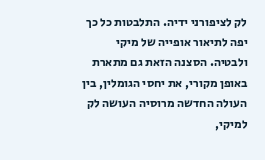לק לציפורני ידיה. התלבטות כל כך יפה לתיאור אופייה של מיקי ולבטיה. הסצנה הזאת גם מתארת באופן מקורי, את יחסי הגומלין, בין העולה החדשה מרוסיה העושה לק למיקי,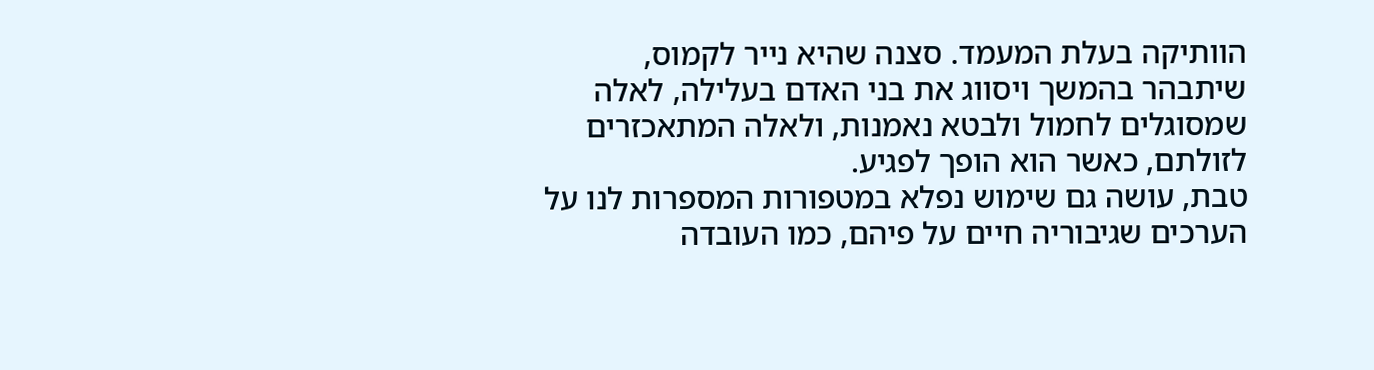הוותיקה בעלת המעמד. סצנה שהיא נייר לקמוס, שיתבהר בהמשך ויסווג את בני האדם בעלילה, לאלה שמסוגלים לחמול ולבטא נאמנות, ולאלה המתאכזרים לזולתם, כאשר הוא הופך לפגיע.
טבת, עושה גם שימוש נפלא במטפורות המספרות לנו על הערכים שגיבוריה חיים על פיהם, כמו העובדה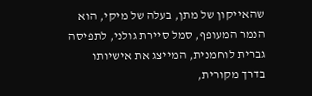שהאייקון של מתן, בעלה של מיקי, הוא הנמר המעופף, סמל סיירת גולני, לתפיסה גברית לוחמנית, המייצג את אישיותו בדרך מקורית,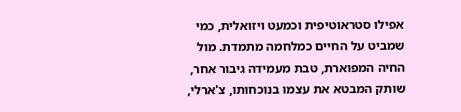אפילו סטראוטיפית וכמעט ויזואלית, כמי שמביט על החיים כמלחמה מתמדת. מול החיה המפוארת, טבת מעמידה גיבור אחר, שותק המבטא את עצמו בנוכחותו, צ'ארלי,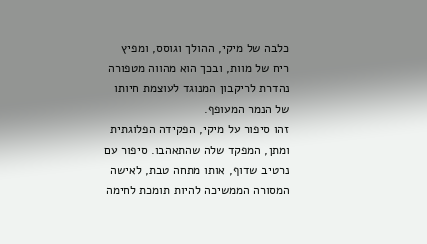כלבה של מיקי, ההולך וגוסס, ומפיץ ריח של מוות, ובכך הוא מהווה מטפורה נהדרת לריקבון המנוגד לעוצמת חיותו של הנמר המעופף.
זהו סיפור על מיקי, הפקידה הפלוגתית ומתן, המפקד שלה שהתאהבו. סיפור עם נרטיב שדוף, אותו מתחה טבת, לאישה המסורה הממשיכה להיות תומכת לחימה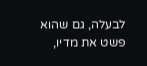לבעלה, גם שהוא פשט את מדיו,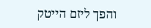והפך ליזם הייטק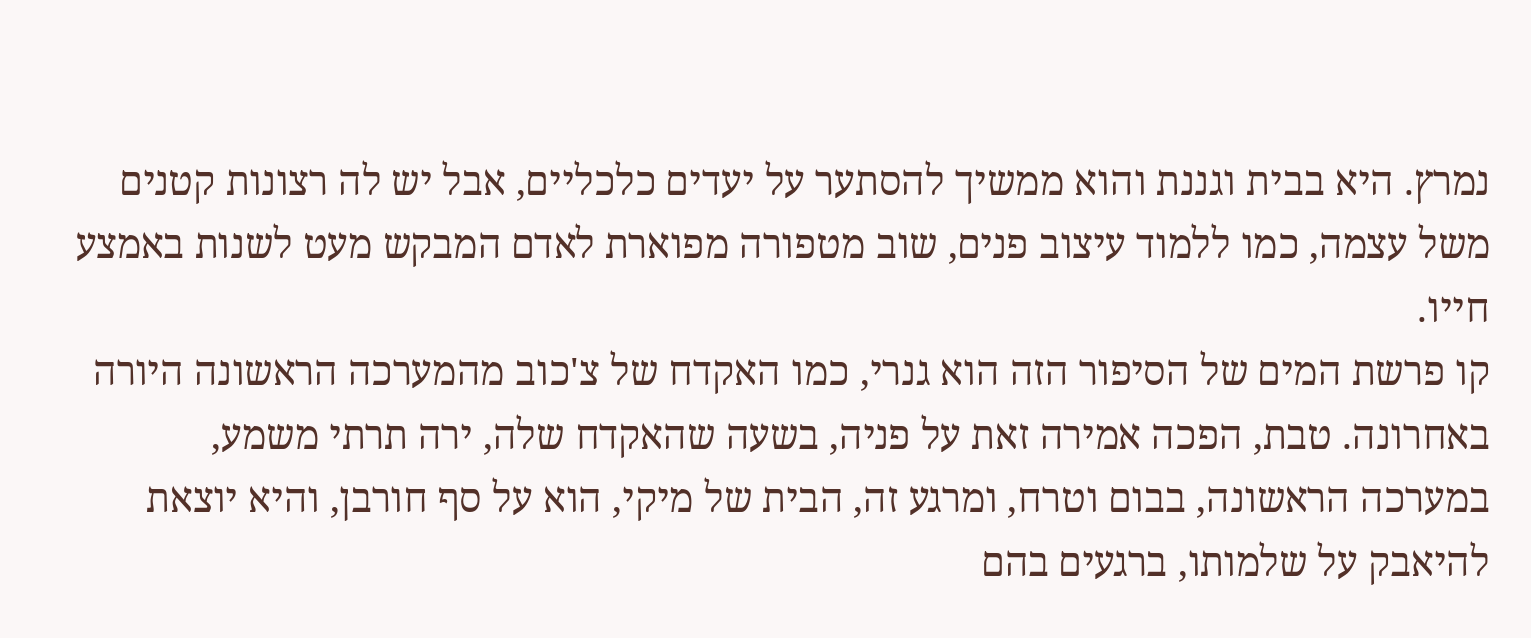נמרץ. היא בבית וגננת והוא ממשיך להסתער על יעדים כלכליים, אבל יש לה רצונות קטנים משל עצמה, כמו ללמוד עיצוב פנים, שוב מטפורה מפוארת לאדם המבקש מעט לשנות באמצע חייו.
קו פרשת המים של הסיפור הזה הוא גנרי, כמו האקדח של צ'כוב מהמערכה הראשונה היורה באחרונה. טבת, הפכה אמירה זאת על פניה, בשעה שהאקדח שלה, ירה תרתי משמע, במערכה הראשונה, בבום וטרח, ומרגע זה, הבית של מיקי, הוא על סף חורבן, והיא יוצאת להיאבק על שלמותו, ברגעים בהם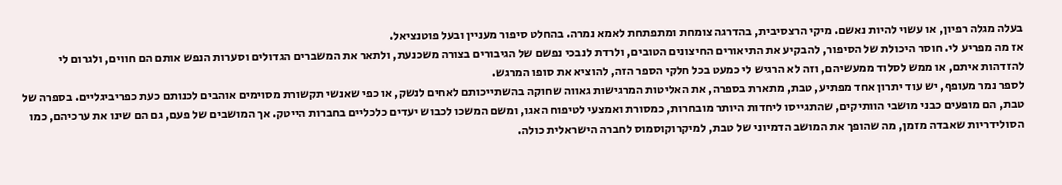בעלה מגלה רפיון, או עשוי להיות נאשם. מיקי הרצסיבית, בהדרגה צומחת ומתפתחת לאמא נמרה. בהחלט סיפור מעניין ובעל פוטנציאל.
אז מה מפריע לי. חוסר היכולת של הסיפור, להבקיע את התיאורים החיצונים הטובים, ולרדת לנבכי נפשם של הגיבורים בצורה משכנעת, ולתאר את המשברים הגדולים וסערות הנפש אותם הם חווים, ולגרום לי להזדהות איתם, או ממש לסלוד ממעשיהם, וזה לא הרגיש לי כמעט בכל חלקי הספר הזה, להוציא את סופו המרגש.
לספר נמר מעופף, יש עוד יתרון אחד מפתיע, טבת, מתארת בספרה, את האליטות המרגישות גאווה שחוקה בהשתייכותם לאחים לנשק, או כפי שאנשי תקשורת מסוימים אוהבים לכנותם כעת כפריביגליים. בספרה של טבת, הם מופעים כבני מושבי הוותיקים, שהתגייסו ליחדות היותר מובחרות, כמסורת ואמצעי לטיפוח האגו, ומשם המשכו לכבוש יעדים כלכליים בחברות הייטק. אך המושבים של פעם, גם הם שינו את ערכיהם, כמו הסולידריות שאבדה מזמן, מה שהופך את המושב הדמיוני של טבת, למיקרוקוסמוס לחברה הישראלית כולה.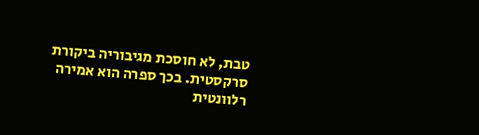טבת, לא חוסכת מגיבוריה ביקורת סרקסטית. בכך ספרה הוא אמירה רלוונטית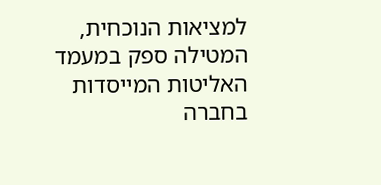למציאות הנוכחית, המטילה ספק במעמד האליטות המייסדות בחברה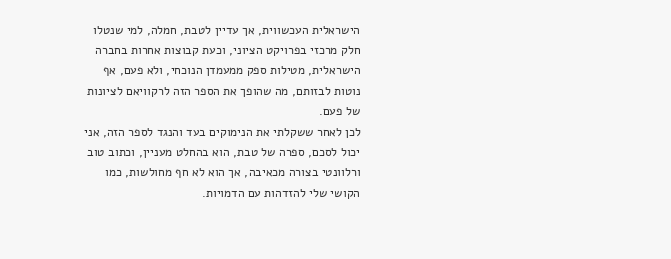הישראלית העכשווית, אך עדיין לטבת, חמלה, למי שנטלו חלק מרכזי בפרויקט הציוני, וכעת קבוצות אחרות בחברה הישראלית, מטילות ספק ממעמדן הנוכחי, ולא פעם, אף נוטות לבזותם, מה שהופך את הספר הזה לרקוויאם לציונות של פעם.
לכן לאחר ששקלתי את הנימוקים בעד והנגד לספר הזה, אני יכול לסכם, ספרה של טבת, הוא בהחלט מעניין, וכתוב טוב ורלוונטי בצורה מכאיבה, אך הוא לא חף מחולשות, כמו הקושי שלי להזדהות עם הדמויות.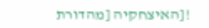![האיצחקיה [מהדורת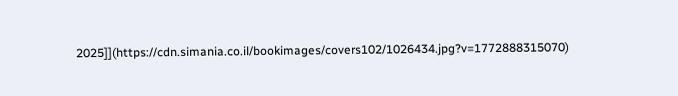2025]](https://cdn.simania.co.il/bookimages/covers102/1026434.jpg?v=1772888315070)